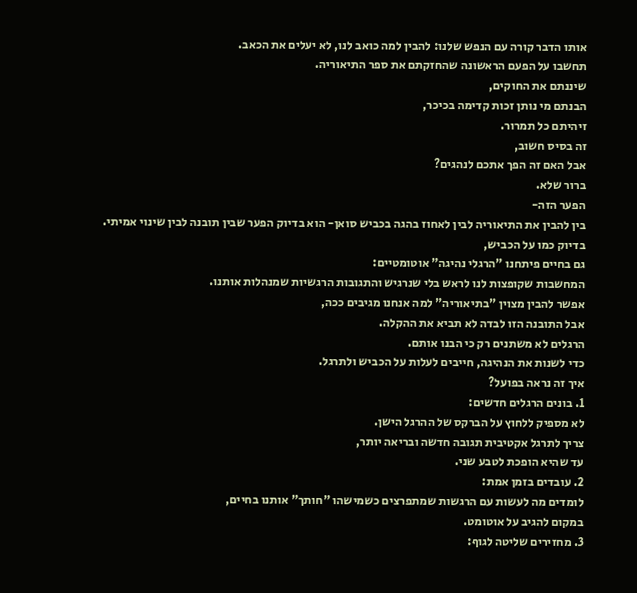אותו הדבר קורה עם הנפש שלנו: להבין למה כואב לנו, לא יעלים את הכאב.
תחשבו על הפעם הראשונה שהחזקתם את ספר התיאוריה.
שיננתם את החוקים,
הבנתם מי נותן זכות קדימה בכיכר,
זיהיתם כל תמרור.
זה בסיס חשוב,
אבל האם זה הפך אתכם לנהגים?
ברור שלא.
הפער הזה-
בין להבין את התיאוריה לבין לאחוז בהגה בכביש סואן- הוא בדיוק הפער שבין תובנה לבין שינוי אמיתי.
בדיוק כמו על הכביש,
גם בחיים פיתחנו "הרגלי נהיגה" אוטומטיים:
המחשבות שקופצות לנו לראש בלי שנרגיש והתגובות הרגשיות שמנהלות אותנו.
אפשר להבין מצוין "בתיאוריה" למה אנחנו מגיבים ככה,
אבל התובנה הזו לבדה לא תביא את ההקלה.
הרגלים לא משתנים רק כי הבנו אותם.
כדי לשנות את הנהיגה, חייבים לעלות על הכביש ולתרגל.
איך זה נראה בפועל?
1. בונים הרגלים חדשים:
לא מספיק ללחוץ על הברקס של ההרגל הישן.
צריך לתרגל אקטיבית תגובה חדשה ובריאה יותר,
עד שהיא הופכת לטבע שני.
2. עובדים בזמן אמת:
לומדים מה לעשות עם הרגשות שמתפרצים כשמישהו "חותך" אותנו בחיים,
במקום להגיב על אוטומט.
3. מחזירים שליטה לגוף: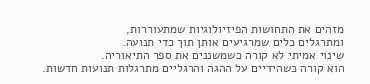מזהים את התחושות הפיזיולוגיות שמתעוררות,
ומתרגלים כלים שמרגיעים אותן תוך כדי תנועה.
שינוי אמיתי לא קורה כשמשננים את ספר התיאוריה.
הוא קורה כשהידיים על ההגה והרגליים מתרגלות תנועות חדשות.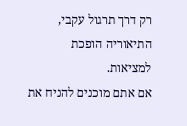רק דרך תרגול עקבי,
התיאוריה הופכת למציאות.
אם אתם מוכנים להניח את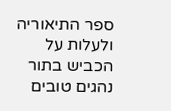ספר התיאוריה ולעלות על הכביש בתור נהגים טובים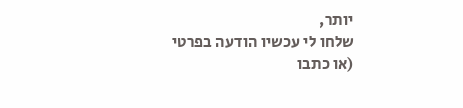יותר,
שלחו לי עכשיו הודעה בפרטי
(או כתבו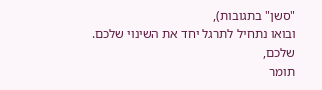"סשן" בתגובות),
ובואו נתחיל לתרגל יחד את השינוי שלכם.
שלכם,
תומר